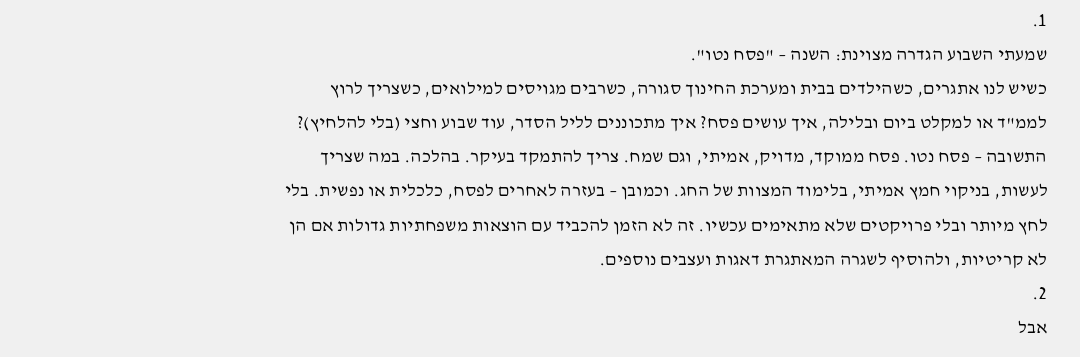1.
שמעתי השבוע הגדרה מצוינת: השנה – "פסח נטו".
כשיש לנו אתגרים, כשהילדים בבית ומערכת החינוך סגורה, כשרבים מגויסים למילואים, כשצריך לרוץ לממ"ד או למקלט ביום ובלילה, איך עושים פסח? איך מתכוננים לליל הסדר, עוד שבוע וחצי (בלי להלחיץ)?
התשובה – פסח נטו. פסח ממוקד, מדויק, אמיתי, וגם שמח. צריך להתמקד בעיקר. בהלכה. במה שצריך לעשות, בניקוי חמץ אמיתי, בלימוד המצוות של החג. וכמובן – בעזרה לאחרים לפסח, כלכלית או נפשית. בלי לחץ מיותר ובלי פרויקטים שלא מתאימים עכשיו. זה לא הזמן להכביד עם הוצאות משפחתיות גדולות אם הן לא קריטיות, ולהוסיף לשגרה המאתגרת דאגות ועצבים נוספים.
2.
אבל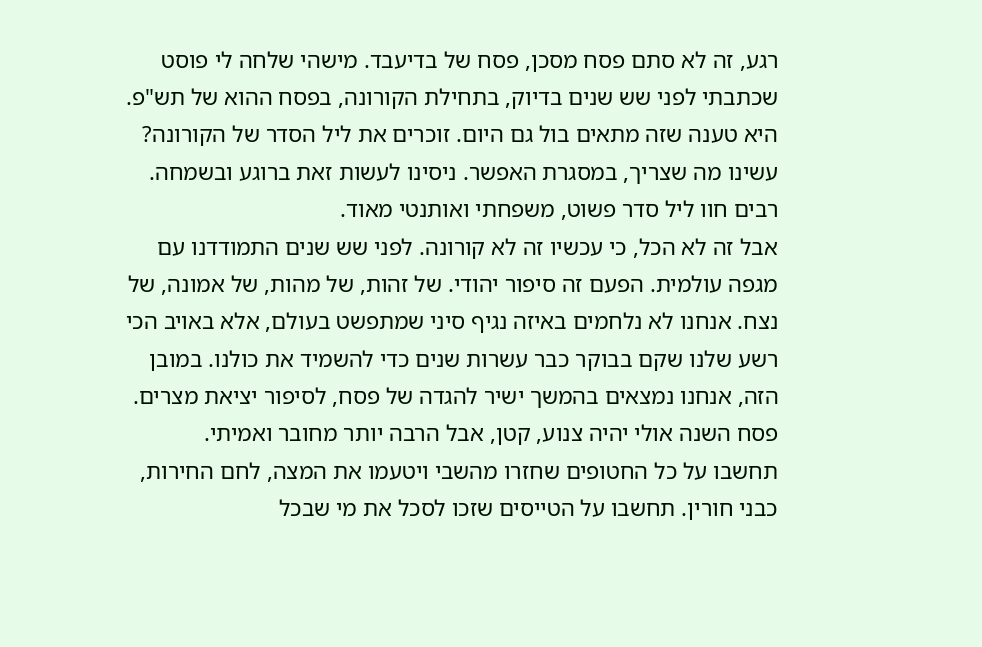רגע, זה לא סתם פסח מסכן, פסח של בדיעבד. מישהי שלחה לי פוסט שכתבתי לפני שש שנים בדיוק, בתחילת הקורונה, בפסח ההוא של תש"פ. היא טענה שזה מתאים בול גם היום. זוכרים את ליל הסדר של הקורונה? עשינו מה שצריך, במסגרת האפשר. ניסינו לעשות זאת ברוגע ובשמחה. רבים חוו ליל סדר פשוט, משפחתי ואותנטי מאוד.
אבל זה לא הכל, כי עכשיו זה לא קורונה. לפני שש שנים התמודדנו עם מגפה עולמית. הפעם זה סיפור יהודי. של זהות, של מהות, של אמונה, של נצח. אנחנו לא נלחמים באיזה נגיף סיני שמתפשט בעולם, אלא באויב הכי רשע שלנו שקם בבוקר כבר עשרות שנים כדי להשמיד את כולנו. במובן הזה, אנחנו נמצאים בהמשך ישיר להגדה של פסח, לסיפור יציאת מצרים. פסח השנה אולי יהיה צנוע, קטן, אבל הרבה יותר מחובר ואמיתי.
תחשבו על כל החטופים שחזרו מהשבי ויטעמו את המצה, לחם החירות, כבני חורין. תחשבו על הטייסים שזכו לסכל את מי שבכל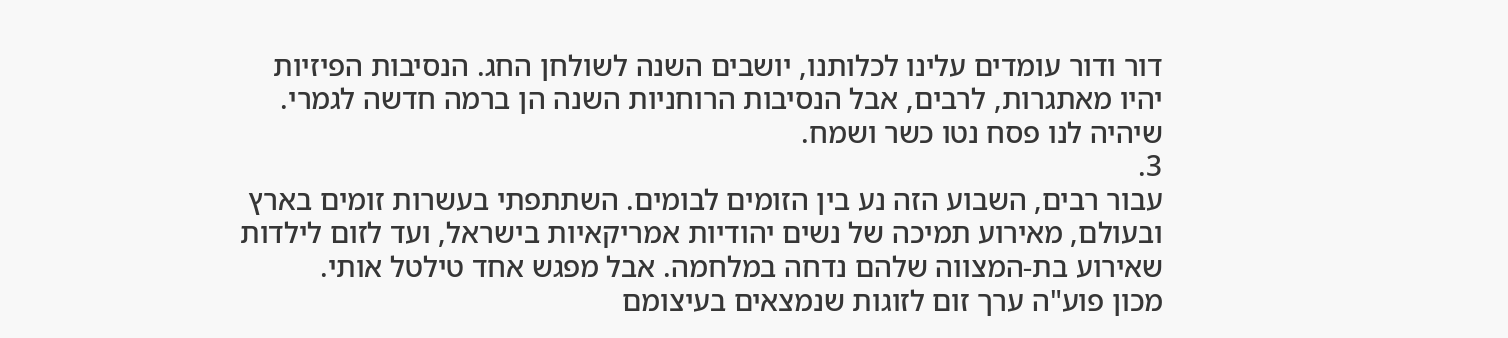דור ודור עומדים עלינו לכלותנו, יושבים השנה לשולחן החג. הנסיבות הפיזיות יהיו מאתגרות, לרבים, אבל הנסיבות הרוחניות השנה הן ברמה חדשה לגמרי.
שיהיה לנו פסח נטו כשר ושמח.
3.
עבור רבים, השבוע הזה נע בין הזומים לבומים. השתתפתי בעשרות זומים בארץ ובעולם, מאירוע תמיכה של נשים יהודיות אמריקאיות בישראל, ועד לזום לילדות שאירוע בת-המצווה שלהם נדחה במלחמה. אבל מפגש אחד טילטל אותי.
מכון פוע"ה ערך זום לזוגות שנמצאים בעיצומם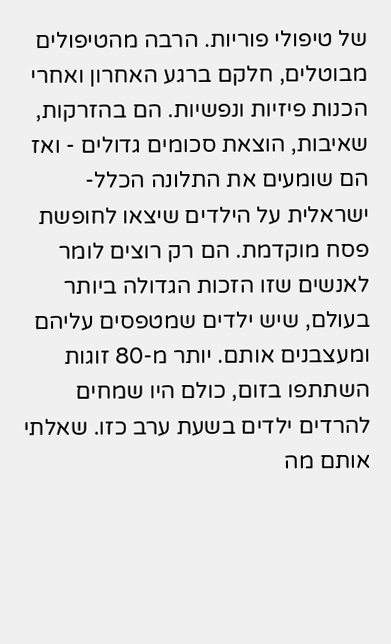של טיפולי פוריות. הרבה מהטיפולים מבוטלים, חלקם ברגע האחרון ואחרי הכנות פיזיות ונפשיות. הם בהזרקות, שאיבות, הוצאת סכומים גדולים - ואז הם שומעים את התלונה הכלל-ישראלית על הילדים שיצאו לחופשת פסח מוקדמת. הם רק רוצים לומר לאנשים שזו הזכות הגדולה ביותר בעולם, שיש ילדים שמטפסים עליהם ומעצבנים אותם. יותר מ-80 זוגות השתתפו בזום, כולם היו שמחים להרדים ילדים בשעת ערב כזו. שאלתי אותם מה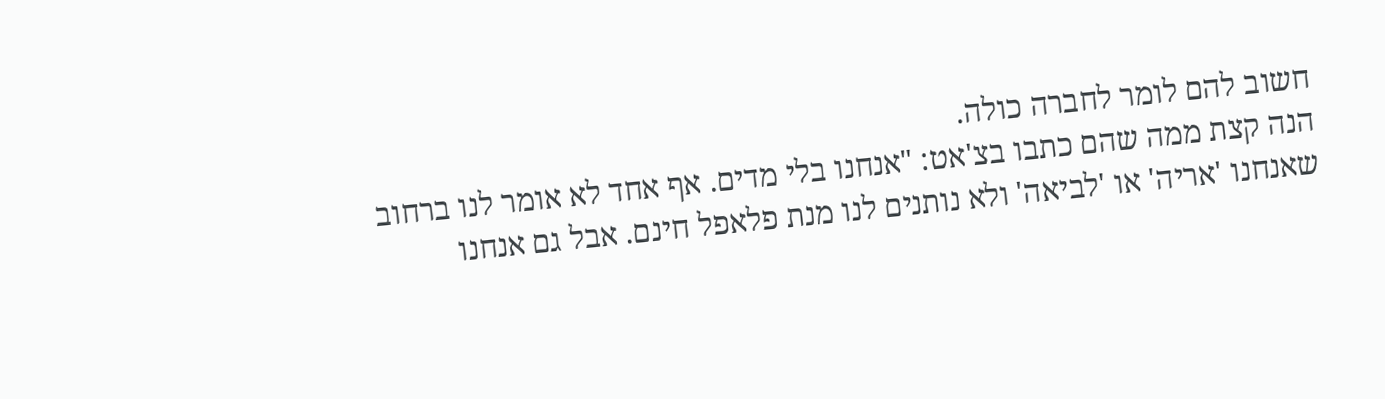חשוב להם לומר לחברה כולה.
הנה קצת ממה שהם כתבו בצ'אט: "אנחנו בלי מדים. אף אחד לא אומר לנו ברחוב שאנחנו 'אריה' או 'לביאה' ולא נותנים לנו מנת פלאפל חינם. אבל גם אנחנו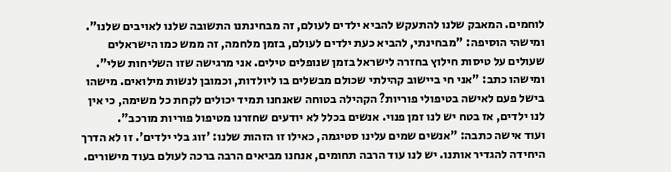לוחמים. המאבק שלנו להתעקש להביא ילדים לעולם, זה מבחינתנו התשובה שלנו לאויבים שלנו".
ומישהי הוסיפה: "מבחינתי, להביא כעת ילדים לעולם, בזמן מלחמה, זה ממש כמו הישראלים שעולים על טיסות חילוץ בחזרה לישראל בזמן שנופלים טילים. אני מרגישה שזו השליחות שלי".
ומישהו כתב: "אני חי ביישוב קהילתי שכולם מבשלים בו ליולדות, וכמובן לנשות מילואים. מישהו בישל פעם לאישה בטיפולי פוריות? הקהילה בטוחה שאנחנו תמיד יכולים לקחת כל משימה, כי אין לנו ילדים, אז בטח יש לנו זמן פנוי. אנשים בכלל לא יודעים שחזרנו מטיפול פוריות מורכב".
ועוד אישה כתבה: "אנשים שמים עלינו סטיגמה, כאילו זו הזהות שלנו: 'זוג בלי ילדים'. זו לא הדרך היחידה להגדיר אותנו. יש לנו עוד הרבה תחומים, אנחנו מביאים הרבה ברכה לעולם בעוד מישורים.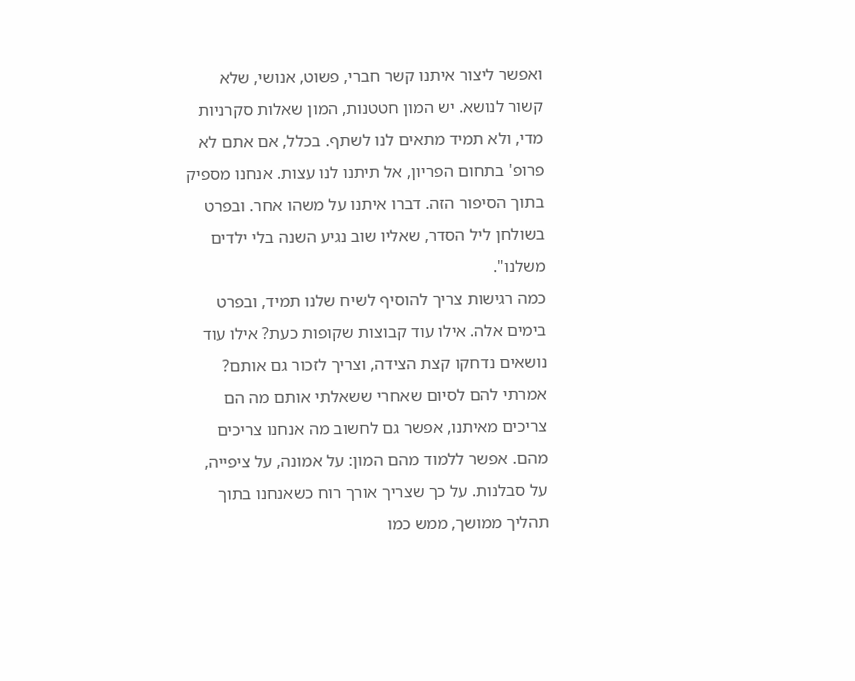ואפשר ליצור איתנו קשר חברי, פשוט, אנושי, שלא קשור לנושא. יש המון חטטנות, המון שאלות סקרניות מדי, ולא תמיד מתאים לנו לשתף. בכלל, אם אתם לא פרופ' בתחום הפריון, אל תיתנו לנו עצות. אנחנו מספיק בתוך הסיפור הזה. דברו איתנו על משהו אחר. ובפרט בשולחן ליל הסדר, שאליו שוב נגיע השנה בלי ילדים משלנו".
כמה רגישות צריך להוסיף לשיח שלנו תמיד, ובפרט בימים אלה. אילו עוד קבוצות שקופות כעת? אילו עוד נושאים נדחקו קצת הצידה, וצריך לזכור גם אותם?
אמרתי להם לסיום שאחרי ששאלתי אותם מה הם צריכים מאיתנו, אפשר גם לחשוב מה אנחנו צריכים מהם. אפשר ללמוד מהם המון: על אמונה, על ציפייה, על סבלנות. על כך שצריך אורך רוח כשאנחנו בתוך תהליך ממושך, ממש כמו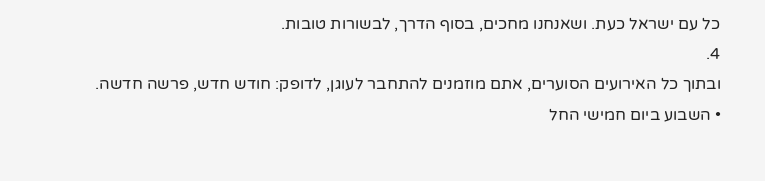כל עם ישראל כעת. ושאנחנו מחכים, בסוף הדרך, לבשורות טובות.
4.
ובתוך כל האירועים הסוערים, אתם מוזמנים להתחבר לעוגן, לדופק: חודש חדש, פרשה חדשה.
• השבוע ביום חמישי החל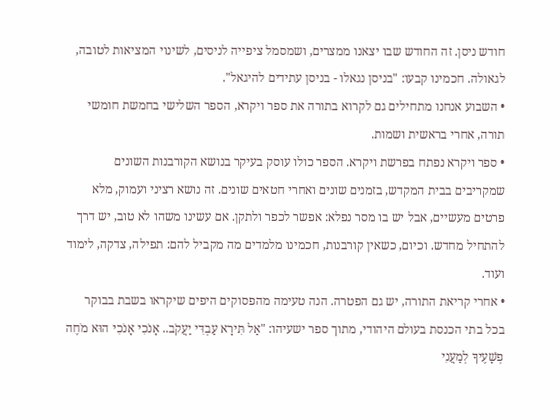חודש ניסן. זה החודש שבו יצאנו ממצרים, ושמסמל ציפייה לניסים, לשינוי המציאות לטובה, לגאולה. חכמינו קבעו: "בניסן נגאלו - בניסן עתידים להיגאל".
• השבוע אנחנו מתחילים גם לקרוא בתורה את ספר ויקרא, הספר השלישי בחמשת חומשי תורה, אחרי בראשית ושמות.
• ספר ויקרא נפתח בפרשת ויקרא. הספר כולו עוסק בעיקר בנושא הקורבנות השונים שמקריבים בבית המקדש, בזמנים שונים ואחרי חטאים שונים. זה נושא רציני ועמוק, מלא פרטים מעשיים, אבל יש בו מסר נפלא: אפשר לכפר ולתקן. אם עשינו משהו לא טוב, יש דרך להתחיל מחדש. וכיום, כשאין קורבנות, חכמינו מלמדים מה מקביל להם: תפילה, צדקה, לימוד ועוד.
• אחרי קריאת התורה, יש גם הפטרה. הנה טעימה מהפסוקים היפים שיקראו בשבת בבוקר בכל בתי הכנסת בעולם היהודי, מתוך ספר ישעיהו: "אַל תִּירָא עַבְדִּי יַעֲקֹב.. אָנֹכִי אָנֹכִי הוּא מֹחֶה פְשָׁעֶיךָ לְמַעֲנִי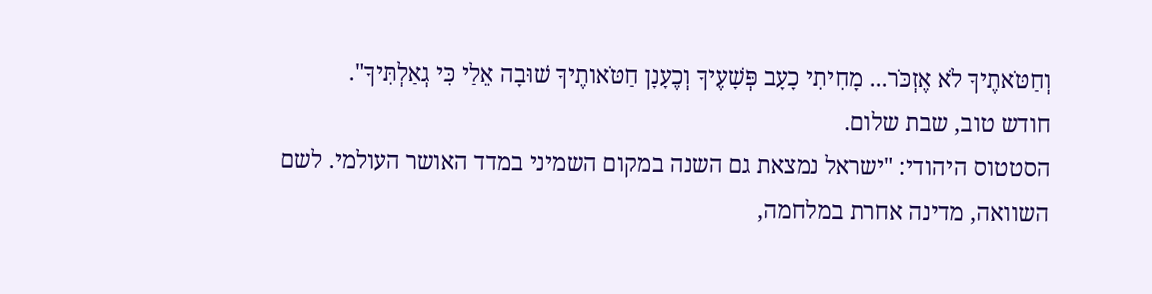וְחַטֹּאתֶיךָ לֹא אֶזְכֹּר... מָחִיתִי כָעָב פְּשָׁעֶיךָ וְכֶעָנָן חַטֹּאותֶיךָ שׁוּבָה אֵלַי כִּי גְאַלְתִּיךָ".
חודש טוב, שבת שלום.
הסטטוס היהודי: "ישראל נמצאת גם השנה במקום השמיני במדד האושר העולמי. לשם השוואה, מדינה אחרת במלחמה,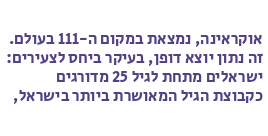אוקראינה, נמצאת במקום ה-111 בעולם. זה נתון יוצא דופן, בעיקר ביחס לצעירים: ישראלים מתחת לגיל 25 מדורגים כקבוצת הגיל המאושרת ביותר בישראל,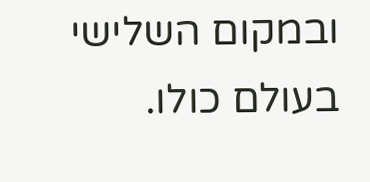ובמקום השלישי בעולם כולו.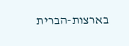בארצות-הברית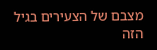מצבם של הצעירים בגיל הזה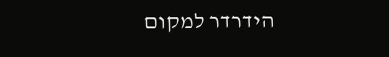הידרדר למקום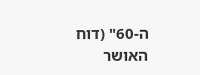ה-60" (דוח האושר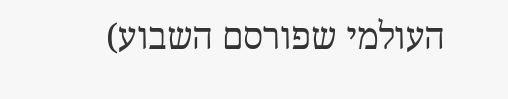העולמי שפורסם השבוע)